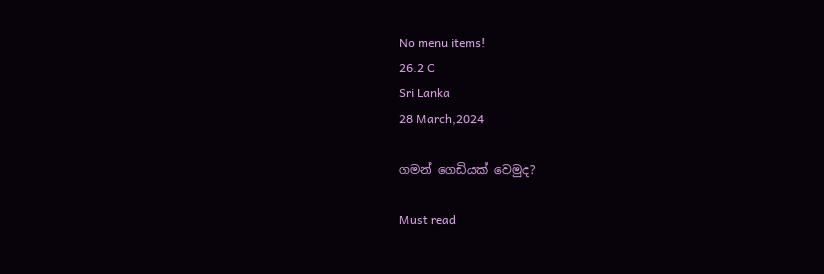No menu items!
26.2 C
Sri Lanka
28 March,2024

ගමන් ගෙඩියක් වෙමුද?

Must read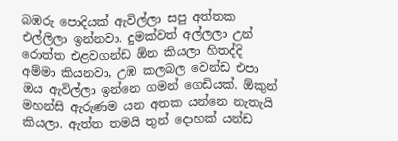බඹරු පොදියක් ඇවිල්ලා සපු අත්තක එල්ලිලා ඉන්නවා. දුමක්වත් අල්ලලා උන් රොත්ත එළවගන්ඩ ඕන කියලා හිතද්දි අම්මා කියනවා, උඹ කලබල වෙන්ඩ එපා ඔය ඇවිල්ලා ඉන්නෙ ගමන් ගෙඩියක්. ඕකුන් මහන්සි ඇරුණම යන අතක යන්නෙ නැතැයි කියලා. ඇත්ත තමයි තුන් දොහක් යන්ඩ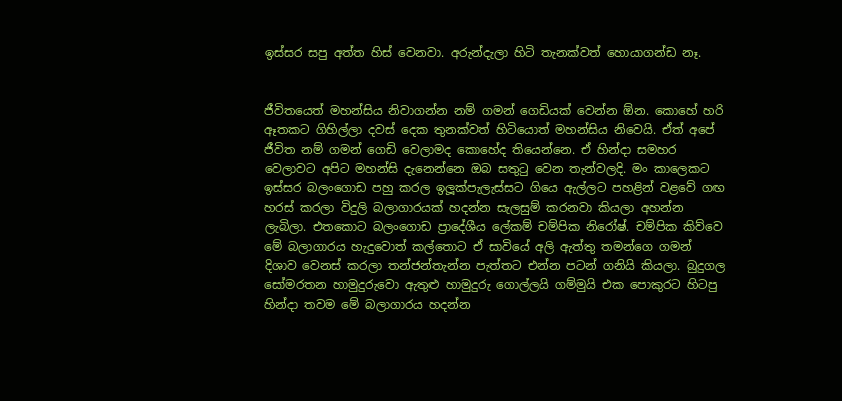ඉස්සර සපු අත්ත හිස් වෙනවා. අරුන්දැලා හිටි තැනක්වත් හොයාගන්ඩ නෑ.


ජීවිතයෙත් මහන්සිය නිවාගන්න නම් ගමන් ගෙඩියක් වෙන්න ඕන. කොහේ හරි ඈතකට ගිහිල්ලා දවස් දෙක තුනක්වත් හිටියොත් මහන්සිය නිවෙයි. ඒත් අපේ ජීවිත නම් ගමන් ගෙඩි වෙලාමද කොහේද තියෙන්නෙ. ඒ හින්දා සමහර වෙලාවට අපිට මහන්සි දැනෙන්නෙ ඔබ සතුටු වෙන තැන්වලදි. මං කාලෙකට ඉස්සර බලංගොඩ පහු කරල ඉලූක්පැලැස්සට ගියෙ ඇල්ලට පහළින් වළවේ ගඟ හරස් කරලා විදුලි බලාගාරයක් හදන්න සැලසුම් කරනවා කියලා අහන්න ලැබිලා. එතකොට බලංගොඩ ප්‍රාදේශීය ලේකම් චම්පික නිරෝෂ්. චම්පික කිව්වෙ මේ බලාගාරය හැදුවොත් කල්තොට ඒ සාවියේ අලි ඇත්තු තමන්ගෙ ගමන් දිශාව වෙනස් කරලා තන්ජන්තැන්න පැත්තට එන්න පටන් ගනියි කියලා. බුදුගල සෝමරතන හාමුදුරුවො ඇතුළු හාමුදුරු ගොල්ලයි ගම්මුයි එක පොකුරට හිටපු හින්දා තවම මේ බලාගාරය හදන්න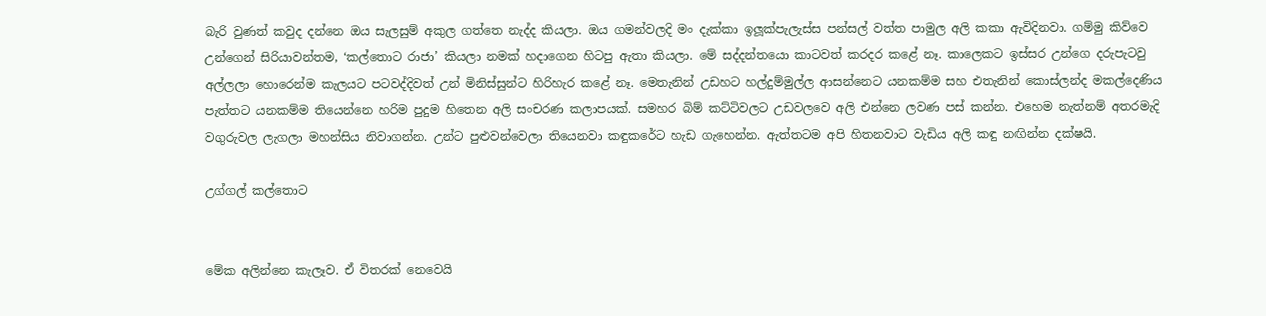බැරි වුණත් කවුද දන්නෙ ඔය සැලසුම් අකුල ගත්තෙ නැද්ද කියලා. ඔය ගමන්වලදි මං දැක්කා ඉලූක්පැලැස්ස පන්සල් වත්ත පාමුල අලි කකා ඇවිදිනවා. ගම්මු කිව්වෙ උන්ගෙන් සිරියාවන්තම, ‘කල්තොට රාජා’ කියලා නමක් හදාගෙන හිටපු ඇතා කියලා. මේ සද්දන්තයො කාටවත් කරදර කළේ නෑ. කාලෙකට ඉස්සර උන්ගෙ දරුපැටවු අල්ලලා හොරෙන්ම කැලයට පටවද්දිවත් උන් මිනිස්සුන්ට හිරිහැර කළේ නෑ. මෙතැනින් උඩහට හල්දුම්මුල්ල ආසන්නෙට යනකම්ම සහ එතැනින් කොස්ලන්ද මකල්දෙණිය පැත්තට යනකම්ම තියෙන්නෙ හරිම පුදුම හිතෙන අලි සංචරණ කලාපයක්. සමහර බිම් කට්ටිවලට උඩවලවෙ අලි එන්නෙ ලවණ පස් කන්න. එහෙම නැත්නම් අතරමැදි වගුරුවල ලැගලා මහන්සිය නිවාගන්න. උන්ට පුළුවන්වෙලා තියෙනවා කඳුකරේට හැඩ ගැහෙන්න. ඇත්තටම අපි හිතනවාට වැඩිය අලි කඳු නඟින්න දක්ෂයි.

උග්ගල් කල්තොට


මේක අලින්නෙ කැලෑව. ඒ විතරක් නෙවෙයි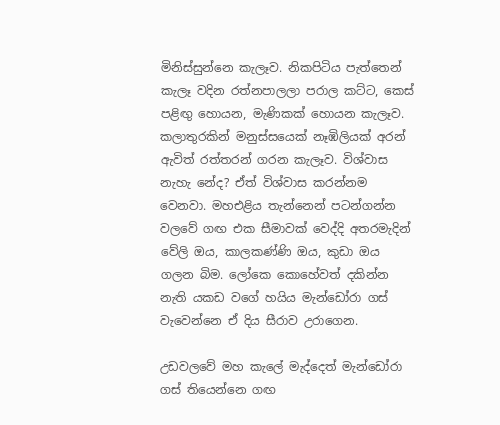මිනිස්සුන්නෙ කැලෑව. නිකපිටිය පැත්තෙන් කැලෑ වදින රත්නපාලලා පරාල කට්ට, කෙස් පළිඟු හොයන, මැණිකක් හොයන කැලෑව. කලාතුරකින් මනුස්සයෙක් නෑඹිලියක් අරන් ඇවිත් රත්තරන් ගරන කැලෑව. විශ්වාස නැහැ නේද? ඒත් විශ්වාස කරන්නම වෙනවා. මහඑළිය තැන්නෙන් පටන්ගන්න වලවේ ගඟ එක සීමාවක් වෙද්දි අතරමැදින් වේලි ඔය, කාලකණ්ණි ඔය, කුඩා ඔය ගලන බිම. ලෝකෙ කොහේවත් දකින්න නැති යකඩ වගේ හයිය මැන්ඩෝරා ගස් වැවෙන්නෙ ඒ දිය සීරාව උරාගෙන.

උඩවලවේ මහ කැලේ මැද්දෙත් මැන්ඩෝරා ගස් තියෙන්නෙ ගඟ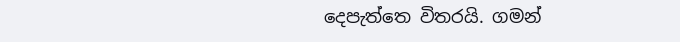දෙපැත්තෙ විතරයි. ගමන්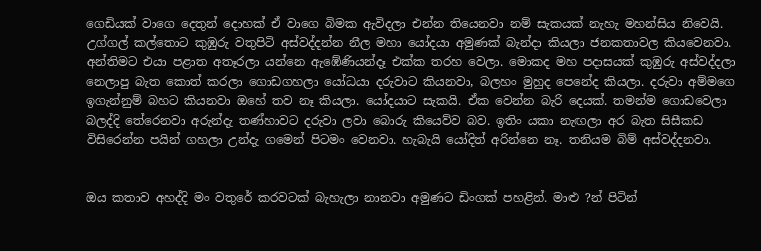ගෙඩියක් වාගෙ දෙතුන් දොහක් ඒ වාගෙ බිමක ඇවිදලා එන්න තියෙනවා නම් සැකයක් නැහැ මහන්සිය නිවෙයි. උග්ගල් කල්තොට කුඹුරු වතුපිටි අස්වද්දන්න නීල මහා යෝදයා අමුණක් බැන්දා කියලා ජනකතාවල කියවෙනවා. අන්තිමට එයා පළාත අතෑරලා යන්නෙ ඇඹේණියන්දෑ එක්ක තරහ වෙලා. මොකද මහ පදාසයක් කුඹුරු අස්වද්දලා නෙලාපු බැත කොත් කරලා ගොඩගහලා යෝධයා දරුවාට කියනවා, බලහං මුහුද පෙනේද කියලා. දරුවා අම්මගෙ ඉගැන්නුම් බහට කියනවා ඔහේ තව නෑ කියලා. යෝදයාට සැකයි. ඒක වෙන්න බැරි දෙයක්. තමන්ම ගොඩවෙලා බලද්දි තේරෙනවා අරුන්දැ තණ්හාවට දරුවා ලවා බොරු කියෙව්ව බව. ඉතිං යකා නැඟලා අර බැත සිසීකඩ විසිරෙන්න පයින් ගහලා උන්දැ ගමෙන් පිටමං වෙනවා. හැබැයි යෝදිත් අරින්නෙ නෑ. තනියම බිම් අස්වද්දනවා.


ඔය කතාව අහද්දි මං වතුරේ කරවටක් බැහැලා නානවා අමුණට ඩිංගක් පහළින්. මාළු ?න් පිටින්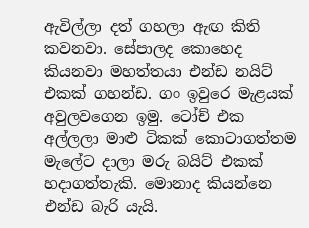ඇවිල්ලා දත් ගහලා ඇඟ කිති කවනවා. සේපාලද කොහෙද කියනවා මහත්තයා එන්ඩ නයිට් එකක් ගහන්ඩ. ගං ඉවුරෙ මැළයක් අවුලවගෙන ඉමු. ටෝච් එක අල්ලලා මාළු ටිකක් කොටාගත්තම මැලේට දාලා මරු බයිට් එකක් හදාගත්තැකි. මොනාද කියන්නෙ එන්ඩ බැරි යැයි.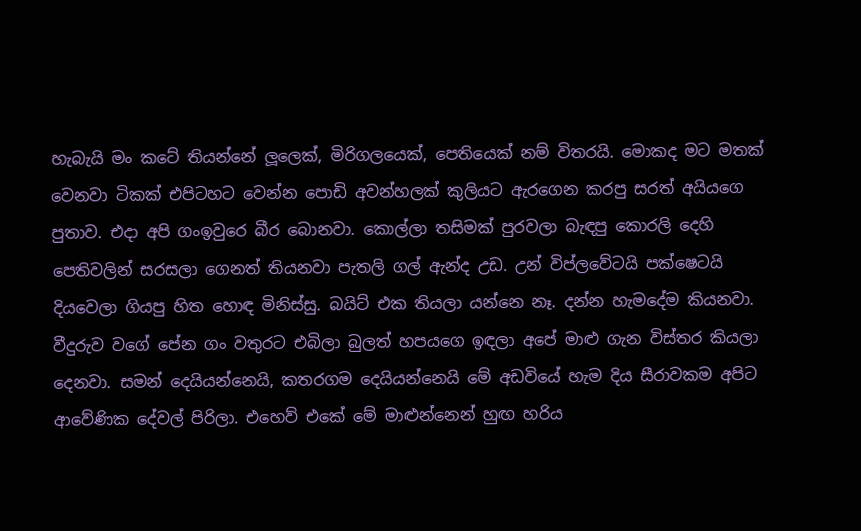හැබැයි මං කටේ තියන්නේ ලූලෙක්, මිරිගලයෙක්, පෙතියෙක් නම් විතරයි. මොකද මට මතක් වෙනවා ටිකක් එපිටහට වෙන්න පොඩි අවන්හලක් කුලියට ඇරගෙන කරපු සරත් අයියගෙ පුතාව. එදා අපි ගංඉවුරෙ බීර බොනවා. කොල්ලා තසිමක් පුරවලා බැඳපු කොරලි දෙහි පෙතිවලින් සරසලා ගෙනත් තියනවා පැතලි ගල් ඇන්ද උඩ. උන් විප්ලවේටයි පක්ෂෙටයි දියවෙලා ගියපු හිත හොඳ මිනිස්සු. බයිට් එක තියලා යන්නෙ නෑ. දන්න හැමදේම කියනවා. වීදුරුව වගේ පේන ගං වතුරට එබිලා බුලත් හපයගෙ ඉඳලා අපේ මාළු ගැන විස්තර කියලා දෙනවා. සමන් දෙයියන්නෙයි, කතරගම දෙයියන්නෙයි මේ අඩවියේ හැම දිය සීරාවකම අපිට ආවේණික දේවල් පිරිලා. එහෙව් එකේ මේ මාළුන්නෙන් හුඟ හරිය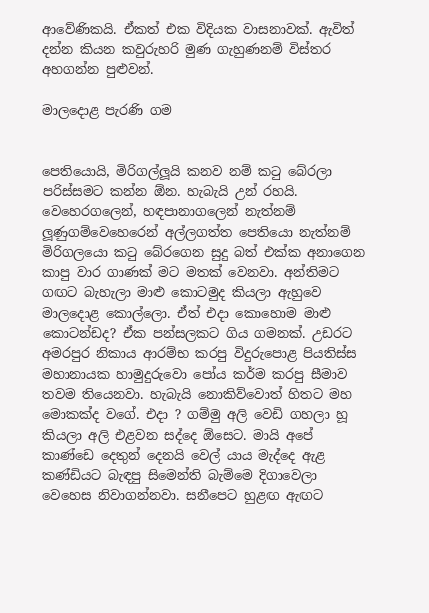ආවේණිකයි. ඒකත් එක විදියක වාසනාවක්. ඇවිත් දන්න කියන කවුරුහරි මුණ ගැහුණනම් විස්තර අහගන්න පුළුවන්.

මාලදොළ පැරණි ගම


පෙතියොයි, මිරිගල්ලූයි කනව නම් කටු බේරලා පරිස්සමට කන්න ඕන. හැබැයි උන් රහයි. වෙහෙරගලෙන්, හඳපානාගලෙන් නැත්නම් ලූණුගම්වෙහෙරෙන් අල්ලගත්ත පෙතියො නැත්නම් මිරිගලයො කටු බේරගෙන සුදු බත් එක්ක අනාගෙන කාපු වාර ගාණක් මට මතක් වෙනවා. අන්තිමට ගඟට බැහැලා මාළු කොටමුද කියලා ඇහුවෙ මාලදොළ කොල්ලො. ඒත් එදා කොහොම මාළු කොටන්ඩද? ඒක පන්සලකට ගිය ගමනක්. උඩරට අමරපුර නිකාය ආරම්භ කරපු විදුරුපොළ පියතිස්ස මහානායක හාමුදුරුවො පෝය කර්ම කරපු සීමාව තවම තියෙනවා. හැබැයි නොකිව්වොත් හිතට මහ මොකක්ද වගේ. එදා ? ගම්මු අලි වෙඩි ගහලා හූ කියලා අලි එළවන සද්දෙ ඕසෙට. මායි අපේ කාණ්ඩෙ දෙතුන් දෙනයි වෙල් යාය මැද්දෙ ඇළ කණ්ඩියට බැඳපු සිමෙන්ති බැම්මෙ දිගාවෙලා වෙහෙස නිවාගන්නවා. සනීපෙට හුළඟ ඇඟට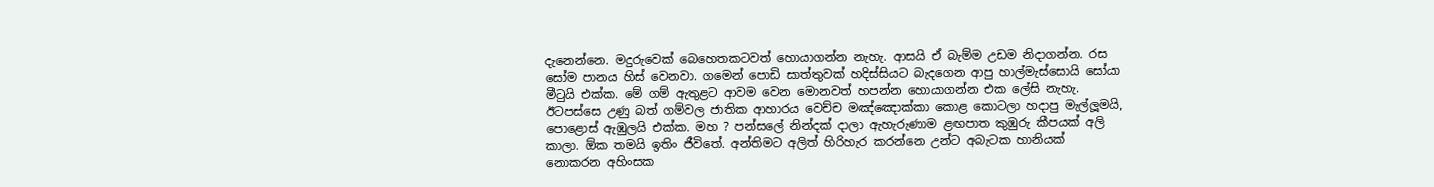දැනෙන්නෙ. මදුරුවෙක් බෙහෙතකටවත් හොයාගන්න නැහැ. ආසයි ඒ බැම්ම උඩම නිදාගන්න. රස සෝම පානය හිස් වෙනවා. ගමෙන් පොඩි සාත්තුවක් හදිස්සියට බැදගෙන ආපු හාල්මැස්සොයි සෝයා මීටුයි එක්ක. මේ ගම් ඇතුළට ආවම වෙන මොනවත් හපන්න හොයාගන්න එක ලේසි නැහැ. ඊටපස්සෙ උණු බත් ගම්වල ජාතික ආහාරය වෙච්ච මඤ්ඤොක්කා කොළ කොටලා හදාපු මැල්ලූමයි, පොළොස් ඇඹුලයි එක්ක. මහ ? පන්සලේ නින්දක් දාලා ඇහැරුණාම ළඟපාත කුඹුරු කීපයක් අලි කාලා. ඕක තමයි ඉතිං ජීවිතේ. අන්තිමට අලිත් හිරිහැර කරන්නෙ උන්ට අබැටක හානියක් නොකරන අහිංසක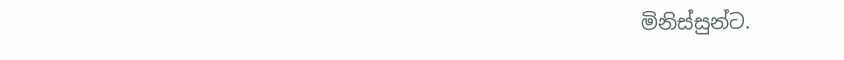මිනිස්සුන්ට.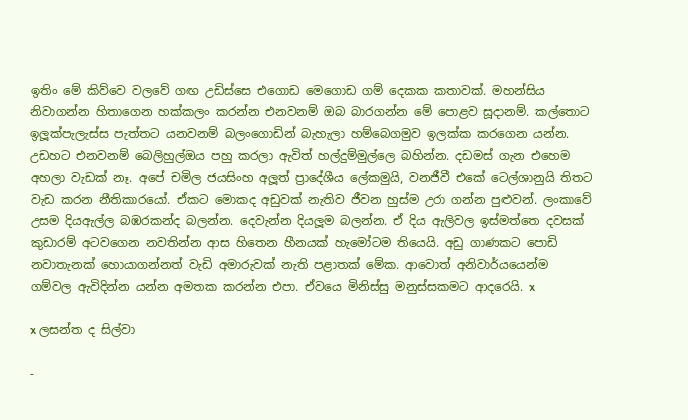ඉතිං මේ කිව්වෙ වලවේ ගඟ උඩිස්සෙ එගොඩ මෙගොඩ ගම් දෙකක කතාවක්. මහන්සිය නිවාගන්න හිතාගෙන හක්කලං කරන්න එනවනම් ඔබ බාරගන්න මේ පොළව සූදානම්. කල්තොට ඉලූක්පැලැස්ස පැත්තට යනවනම් බලංගොඩින් බැහැලා හම්බෙගමුව ඉලක්ක කරගෙන යන්න. උඩහට එනවනම් බෙලිහුල්ඔය පහු කරලා ඇවිත් හල්දුම්මුල්ලෙ බහින්න. දඩමස් ගැන එහෙම අහලා වැඩක් නෑ. අපේ චමිල ජයසිංහ අලූත් ප්‍රාදේශීය ලේකමුයි, වනජීවී එකේ ටෙල්ශානුයි තිතට වැඩ කරන නීතිකාරයෝ. ඒකට මොකද අඩුවක් නැතිව ජීවන හුස්ම උරා ගන්න පුළුවන්. ලංකාවේ උසම දියඇල්ල බඹරකන්ද බලන්න. දෙවැන්න දියලූම බලන්න. ඒ දිය ඇලිවල ඉස්මත්තෙ දවසක් කුඩාරම් අටවගෙන නවතින්න ආස හිතෙන හීනයක් හැමෝටම තියෙයි. අඩු ගාණකට පොඩි නවාතැනක් හොයාගන්නත් වැඩි අමාරුවක් නැති පළාතක් මේක. ආවොත් අනිවාර්යයෙන්ම ගම්වල ඇවිදින්න යන්න අමතක කරන්න එපා. ඒවයෙ මිනිස්සු මනුස්සකමට ආදරෙයි. x

x ලසන්ත ද සිල්වා

-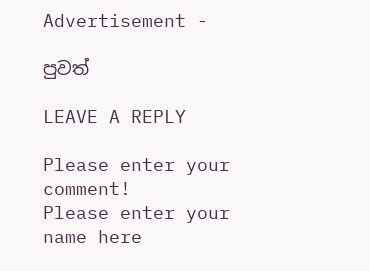Advertisement -

පුවත්

LEAVE A REPLY

Please enter your comment!
Please enter your name here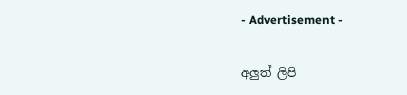- Advertisement -

අලුත් ලිපි